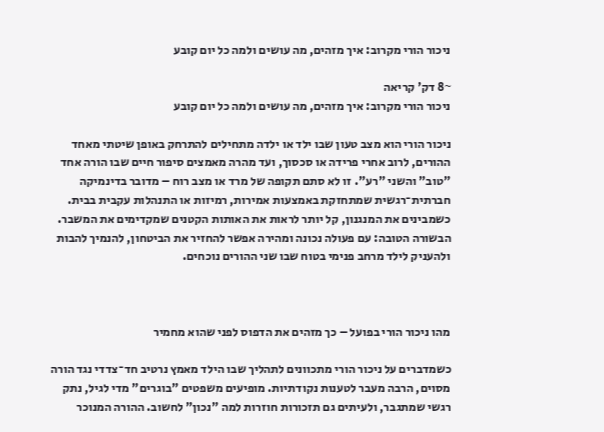ניכור הורי מקרוב: איך מזהים, מה עושים ולמה כל יום קובע

~8 דק' קריאה
ניכור הורי מקרוב: איך מזהים, מה עושים ולמה כל יום קובע

ניכור הורי הוא מצב טעון שבו ילד או ילדה מתחילים להתרחק באופן שיטתי מאחד ההורים, לרוב אחרי פרידה או סכסוך, ועד מהרה מאמצים סיפור חיים שבו הורה אחד "טוב" והשני "רע". זו לא סתם תקופה של מרד או מצב רוח – מדובר בדינמיקה חברתית־רגשית שמתחזקת באמצעות אמירות, רמיזות או התנהלות עקבית בבית. כשמבינים את המנגנון, קל יותר לראות את האותות הקטנים שמקדימים את המשבר. הבשורה הטובה: עם פעולה נכונה ומהירה אפשר להחזיר את הביטחון, להנמיך להבות ולהעניק לילד מרחב פנימי בטוח שבו שני ההורים נוכחים.



מהו ניכור הורי בפועל – כך מזהים את הדפוס לפני שהוא מחמיר

כשמדברים על ניכור הורי מתכוונים לתהליך שבו הילד מאמץ נרטיב חד־צדדי נגד הורה מסוים, הרבה מעבר לטענות נקודתיות. מופיעים משפטים "בוגרים" מדי לגיל, נתק רגשי שמתגבר, ולעיתים גם תזכורות חוזרות למה "נכון" לחשוב. ההורה המנוכר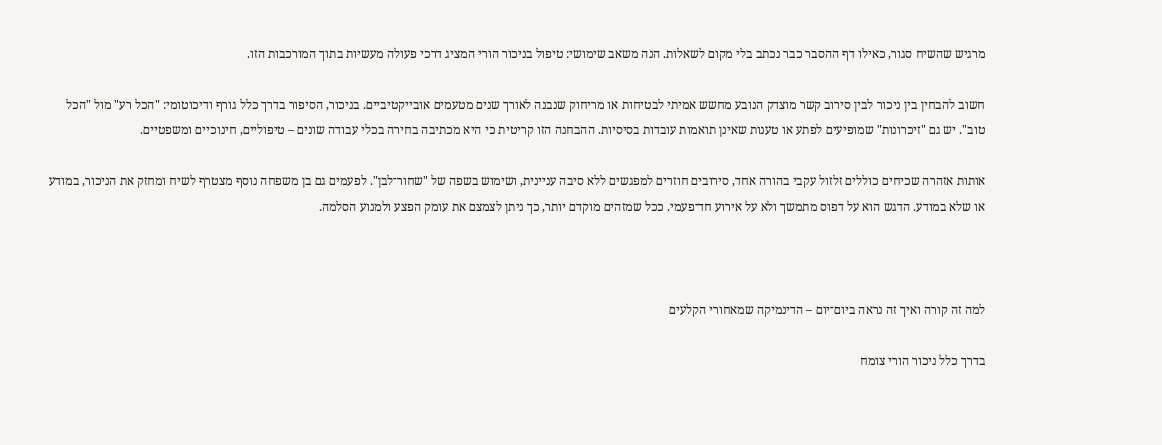מרגיש שהשיח סגור, כאילו דף ההסבר כבר נכתב בלי מקום לשאלות. הנה משאב שימושי: טיפול בניכור הורי המציג דרכי פעולה מעשיות בתוך המורכבות הזו.

חשוב להבחין בין ניכור לבין סירוב קשר מוצדק הנובע מחשש אמיתי לבטיחות או מריחוק שנבנה לאורך שנים מטעמים אובייקטיביים. בניכור, הסיפור בדרך כלל גורף ודיכוטומי: "הכל רע" מול "הכל טוב". יש גם "זיכרונות" שמופיעים לפתע או טענות שאינן תואמות עובדות בסיסיות. ההבחנה הזו קריטית כי היא מכתיבה בחירה בכלי עבודה שונים – טיפוליים, חינוכיים ומשפטיים.

אותות אזהרה שכיחים כוללים זלזול עקבי בהורה אחד, סירובים חוזרים למפגשים ללא סיבה עניינית, ושימוש בשפה של "שחור־לבן". לפעמים גם בן משפחה נוסף מצטרף לשיח ומחזק את הניכור, במודע או שלא במודע. הדגש הוא על דפוס מתמשך ולא על אירוע חד־פעמי. ככל שמזהים מוקדם יותר, כך ניתן לצמצם את עומק הפצע ולמנוע הסלמה.



למה זה קורה ואיך זה נראה ביום־יום – הדינמיקה שמאחורי הקלעים

בדרך כלל ניכור הורי צומח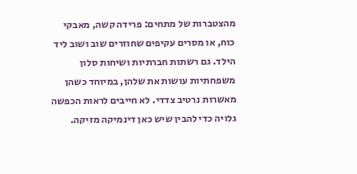מהצטברות של מתחים: פרידה קשה, מאבקי כוח, או מסרים עקיפים שחוזרים שוב ושוב ליד הילד. גם רשתות חברתיות ושיחות סלון משפחתיות עושות את שלהן, במיוחד כשהן מאשרות נרטיב צדדי. לא חייבים לראות הכפשה גלויה כדי להבין שיש כאן דינמיקה מזיקה.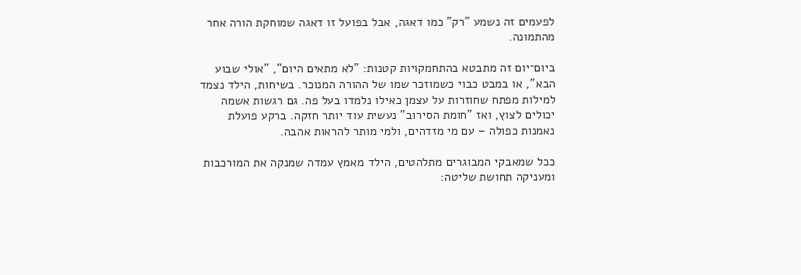לפעמים זה נשמע "רק" כמו דאגה, אבל בפועל זו דאגה שמוחקת הורה אחר מהתמונה.

ביום־יום זה מתבטא בהתחמקויות קטנות: "לא מתאים היום", "אולי שבוע הבא", או במבט כבוי כשמוזכר שמו של ההורה המנוכר. בשיחות, הילד נצמד למילות מפתח שחוזרות על עצמן כאילו נלמדו בעל פה. גם רגשות אשמה יכולים לצוץ, ואז "חומת הסירוב" נעשית עוד יותר חזקה. ברקע פועלת נאמנות כפולה – עם מי מזדהים, ולמי מותר להראות אהבה.

ככל שמאבקי המבוגרים מתלהטים, הילד מאמץ עמדה שמנקה את המורכבות ומעניקה תחושת שליטה: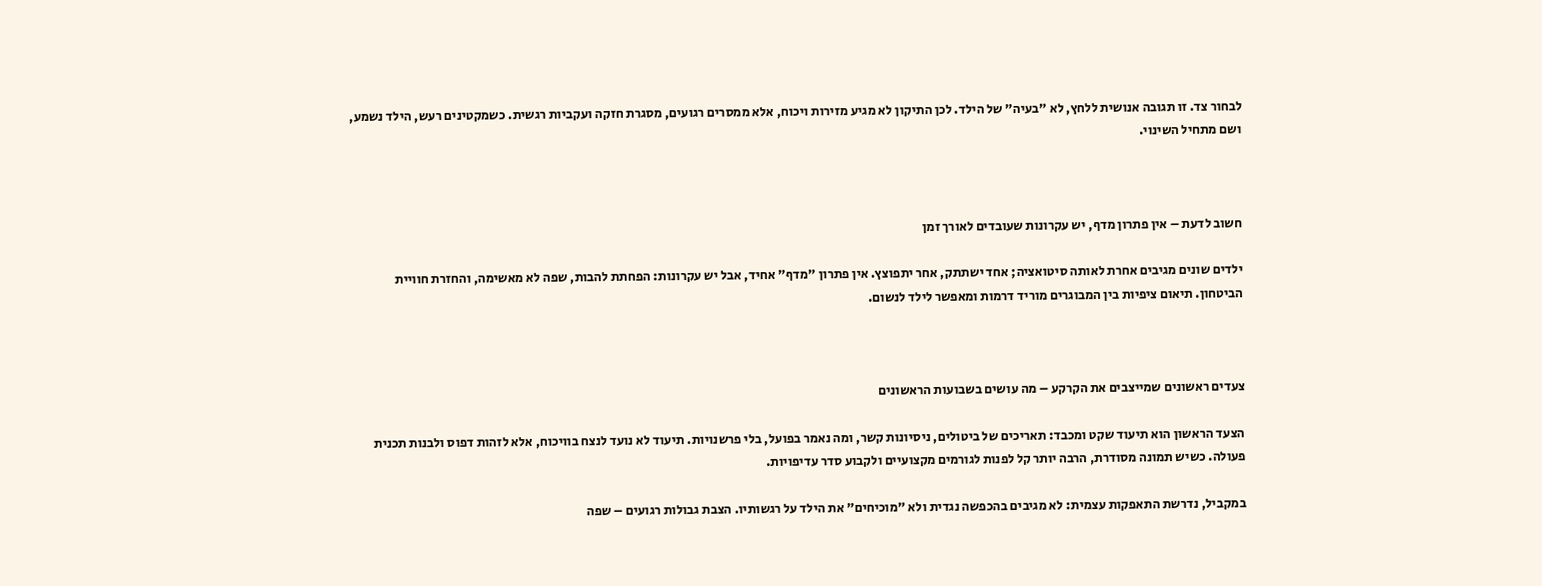לבחור צד. זו תגובה אנושית ללחץ, לא "בעיה" של הילד. לכן התיקון לא מגיע מזירות ויכוח, אלא ממסרים רגועים, מסגרת חזקה ועקביות רגשית. כשמקטינים רעש, הילד נשמע, ושם מתחיל השינוי.



חשוב לדעת – אין פתרון מדף, יש עקרונות שעובדים לאורך זמן

ילדים שונים מגיבים אחרת לאותה סיטואציה; אחד ישתתק, אחר יתפוצץ. אין פתרון "מדף" אחיד, אבל יש עקרונות: הפחתת להבות, שפה לא מאשימה, והחזרת חוויית הביטחון. תיאום ציפיות בין המבוגרים מוריד דרמות ומאפשר לילד לנשום.



צעדים ראשונים שמייצבים את הקרקע – מה עושים בשבועות הראשונים

הצעד הראשון הוא תיעוד שקט ומכבד: תאריכים של ביטולים, ניסיונות קשר, ומה נאמר בפועל, בלי פרשנויות. תיעוד לא נועד לנצח בוויכוח, אלא לזהות דפוס ולבנות תכנית פעולה. כשיש תמונה מסודרת, הרבה יותר קל לפנות לגורמים מקצועיים ולקבוע סדר עדיפויות.

במקביל, נדרשת התאפקות עצמית: לא מגיבים בהכפשה נגדית ולא "מוכיחים" את הילד על רגשותיו. הצבת גבולות רגועים – שפה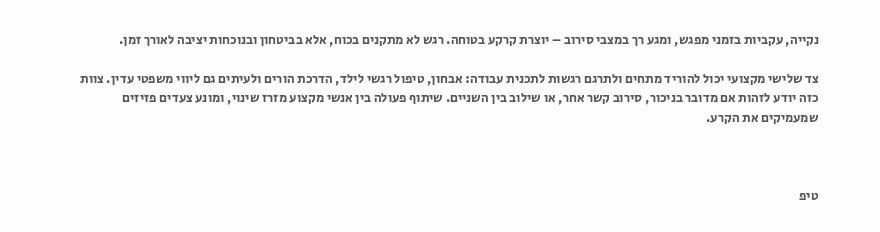נקייה, עקביות בזמני מפגש, ומגע רך במצבי סירוב – יוצרת קרקע בטוחה. רגש לא מתקנים בכוח, אלא בביטחון ובנוכחות יציבה לאורך זמן.

צד שלישי מקצועי יכול להוריד מתחים ולתרגם רגשות לתכנית עבודה: אבחון, טיפול רגשי לילד, הדרכת הורים ולעיתים גם ליווי משפטי עדין. צוות כזה יודע לזהות אם מדובר בניכור, סירוב קשר אחר, או שילוב בין השניים. שיתוף פעולה בין אנשי מקצוע מזרז שינוי, ומונע צעדים פזיזים שמעמיקים את הקרע.



טיפ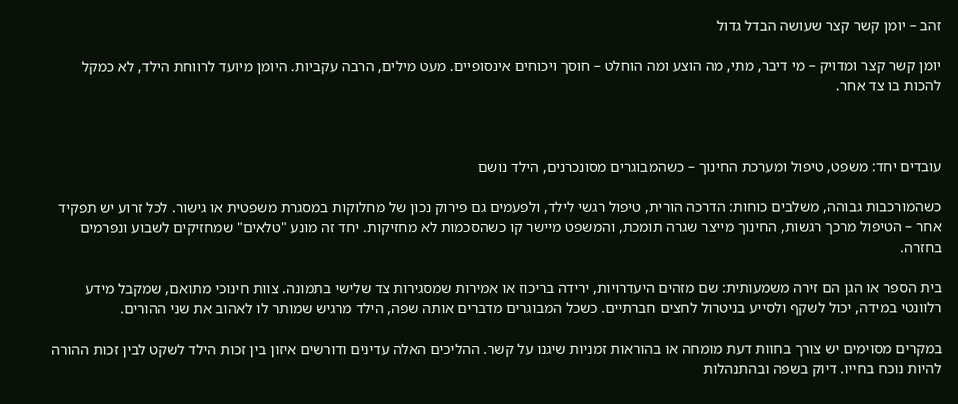זהב – יומן קשר קצר שעושה הבדל גדול

יומן קשר קצר ומדויק – מי דיבר, מתי, מה הוצע ומה הוחלט – חוסך ויכוחים אינסופיים. מעט מילים, הרבה עקביות. היומן מיועד לרווחת הילד, לא כמקל להכות בו צד אחר.



עובדים יחד: משפט, טיפול ומערכת החינוך – כשהמבוגרים מסונכרנים, הילד נושם

כשהמורכבות גבוהה, משלבים כוחות: הדרכה הורית, טיפול רגשי לילד, ולפעמים גם פירוק נכון של מחלוקות במסגרת משפטית או גישור. לכל זרוע יש תפקיד אחר – הטיפול מרכך רגשות, החינוך מייצר שגרה תומכת, והמשפט מיישר קו כשהסכמות לא מחזיקות. יחד זה מונע "טלאים" שמחזיקים לשבוע ונפרמים בחזרה.

בית הספר או הגן הם זירה משמעותית: שם מזהים היעדרויות, ירידה בריכוז או אמירות שמסגירות צד שלישי בתמונה. צוות חינוכי מתואם, שמקבל מידע רלוונטי במידה, יכול לשקף ולסייע בניטרול לחצים חברתיים. כשכל המבוגרים מדברים אותה שפה, הילד מרגיש שמותר לו לאהוב את שני ההורים.

במקרים מסוימים יש צורך בחוות דעת מומחה או בהוראות זמניות שיגנו על קשר. ההליכים האלה עדינים ודורשים איזון בין זכות הילד לשקט לבין זכות ההורה להיות נוכח בחייו. דיוק בשפה ובהתנהלות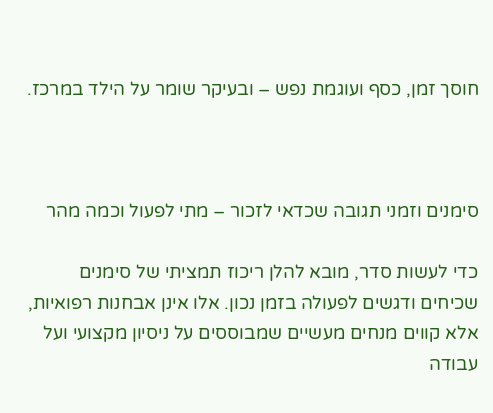חוסך זמן, כסף ועוגמת נפש – ובעיקר שומר על הילד במרכז.



סימנים וזמני תגובה שכדאי לזכור – מתי לפעול וכמה מהר

כדי לעשות סדר, מובא להלן ריכוז תמציתי של סימנים שכיחים ודגשים לפעולה בזמן נכון. אלו אינן אבחנות רפואיות, אלא קווים מנחים מעשיים שמבוססים על ניסיון מקצועי ועל עבודה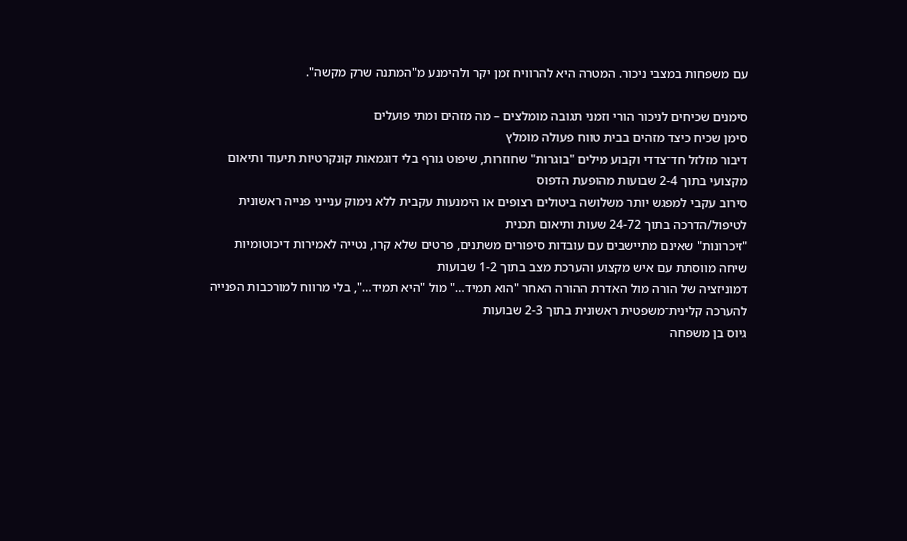עם משפחות במצבי ניכור. המטרה היא להרוויח זמן יקר ולהימנע מ"המתנה שרק מקשה".

סימנים שכיחים לניכור הורי וזמני תגובה מומלצים – מה מזהים ומתי פועלים
סימן שכיח כיצד מזהים בבית טווח פעולה מומלץ
דיבור מזלזל חד־צדדי וקבוע מילים "בוגרות" שחוזרות, שיפוט גורף בלי דוגמאות קונקרטיות תיעוד ותיאום מקצועי בתוך 2-4 שבועות מהופעת הדפוס
סירוב עקבי למפגש יותר משלושה ביטולים רצופים או הימנעות עקבית ללא נימוק ענייני פנייה ראשונית לטיפול/הדרכה בתוך 24-72 שעות ותיאום תכנית
"זיכרונות" שאינם מתיישבים עם עובדות סיפורים משתנים, פרטים שלא קרו, נטייה לאמירות דיכוטומיות שיחה מווסתת עם איש מקצוע והערכת מצב בתוך 1-2 שבועות
דמוניזציה של הורה מול האדרת ההורה האחר "הוא תמיד…" מול "היא תמיד…", בלי מרווח למורכבות הפנייה להערכה קלינית־משפטית ראשונית בתוך 2-3 שבועות
גיוס בן משפחה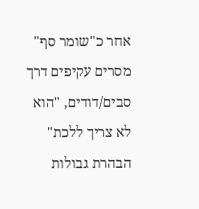אחר כ"שומר סף" מסרים עקיפים דרך סבים/דודים, "הוא לא צריך ללכת" הבהרת גבולות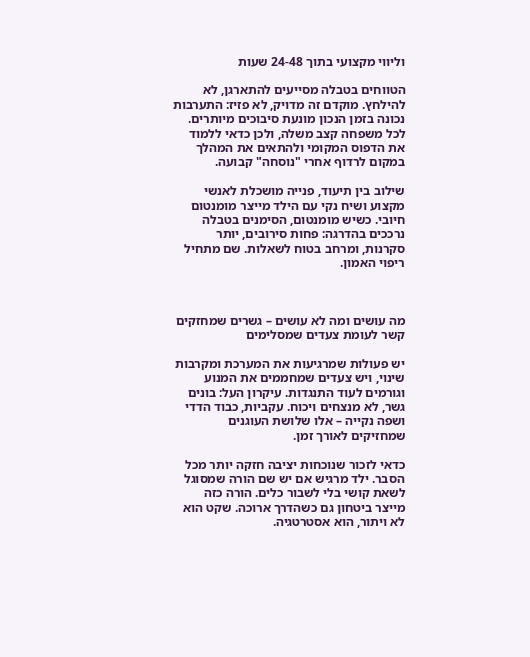וליווי מקצועי בתוך 24-48 שעות

הטווחים בטבלה מסייעים להתארגן, לא להילחץ. מוקדם זה מדויק, לא פזיז: התערבות נכונה בזמן הנכון מונעת סיבוכים מיותרים. לכל משפחה קצב משלה, ולכן כדאי ללמוד את הדפוס המקומי ולהתאים את המהלך במקום לרדוף אחרי "נוסחה" קבועה.

שילוב בין תיעוד, פנייה מושכלת לאנשי מקצוע ושיח נקי עם הילד מייצר מומנטום חיובי. כשיש מומנטום, הסימנים בטבלה נרככים בהדרגה: פחות סירובים, יותר סקרנות, ומרחב בטוח לשאלות. שם מתחיל ריפוי האמון.



מה עושים ומה לא עושים – גשרים שמחזקים קשר לעומת צעדים שמסלימים

יש פעולות שמרגיעות את המערכת ומקרבות שינוי, ויש צעדים שמחממים את המנוע וגורמים לעוד התנגדות. עיקרון העל: בונים גשר, לא מנצחים ויכוח. עקביות, כבוד הדדי ושפה נקייה – אלו שלושת העוגנים שמחזיקים לאורך זמן.

כדאי לזכור שנוכחות יציבה חזקה יותר מכל הסבר. ילד מרגיש אם יש שם הורה שמסוגל לשאת קושי בלי לשבור כלים. הורה כזה מייצר ביטחון גם כשהדרך ארוכה. שקט הוא לא ויתור, הוא אסטרטגיה.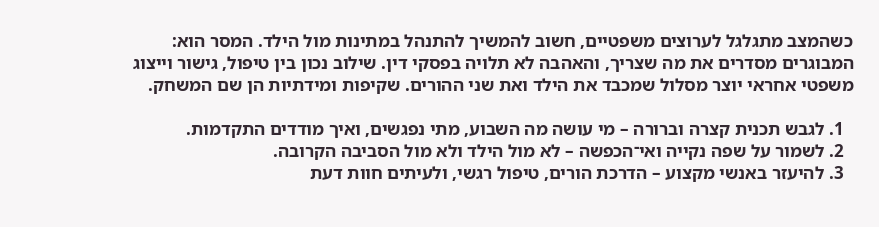כשהמצב מתגלגל לערוצים משפטיים, חשוב להמשיך להתנהל במתינות מול הילד. המסר הוא: המבוגרים מסדרים את מה שצריך, והאהבה לא תלויה בפסקי דין. שילוב נכון בין טיפול, גישור וייצוג משפטי אחראי יוצר מסלול שמכבד את הילד ואת שני ההורים. שקיפות ומידתיות הן שם המשחק.

  1. לגבש תכנית קצרה וברורה – מי עושה מה השבוע, מתי נפגשים, ואיך מודדים התקדמות.
  2. לשמור על שפה נקייה ואי־הכפשה – לא מול הילד ולא מול הסביבה הקרובה.
  3. להיעזר באנשי מקצוע – הדרכת הורים, טיפול רגשי, ולעיתים חוות דעת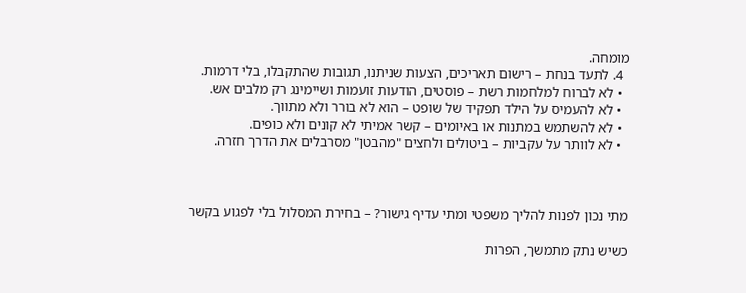מומחה.
  4. לתעד בנחת – רישום תאריכים, הצעות שניתנו, תגובות שהתקבלו, בלי דרמות.
  • לא לברוח למלחמות רשת – פוסטים, הודעות זועמות ושיימינג רק מלבים אש.
  • לא להעמיס על הילד תפקיד של שופט – הוא לא בורר ולא מתווך.
  • לא להשתמש במתנות או באיומים – קשר אמיתי לא קונים ולא כופים.
  • לא לוותר על עקביות – ביטולים ולחצים "מהבטן" מסרבלים את הדרך חזרה.



מתי נכון לפנות להליך משפטי ומתי עדיף גישור? – בחירת המסלול בלי לפגוע בקשר

כשיש נתק מתמשך, הפרות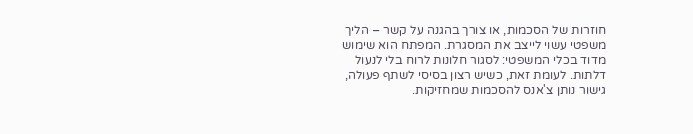חוזרות של הסכמות, או צורך בהגנה על קשר – הליך משפטי עשוי לייצב את המסגרת. המפתח הוא שימוש מדוד בכלי המשפטי: לסגור חלונות לרוח בלי לנעול דלתות. לעומת זאת, כשיש רצון בסיסי לשתף פעולה, גישור נותן צ'אנס להסכמות שמחזיקות.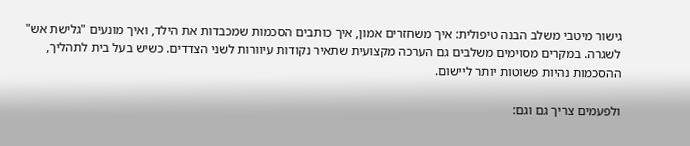גישור מיטבי משלב הבנה טיפולית: איך משחזרים אמון, איך כותבים הסכמות שמכבדות את הילד, ואיך מונעים "גלישת אש" לשגרה. במקרים מסוימים משלבים גם הערכה מקצועית שתאיר נקודות עיוורות לשני הצדדים. כשיש בעל בית לתהליך, ההסכמות נהיות פשוטות יותר ליישום.

ולפעמים צריך גם וגם: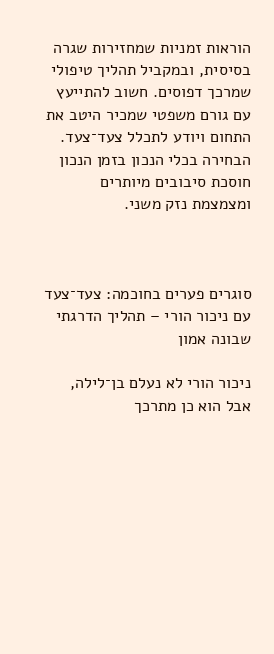הוראות זמניות שמחזירות שגרה בסיסית, ובמקביל תהליך טיפולי שמרכך דפוסים. חשוב להתייעץ עם גורם משפטי שמכיר היטב את התחום ויודע לתכלל צעד־צעד. הבחירה בכלי הנכון בזמן הנכון חוסכת סיבובים מיותרים ומצמצמת נזק משני.



סוגרים פערים בחוכמה: צעד־צעד עם ניכור הורי – תהליך הדרגתי שבונה אמון

ניכור הורי לא נעלם בן־לילה, אבל הוא כן מתרכך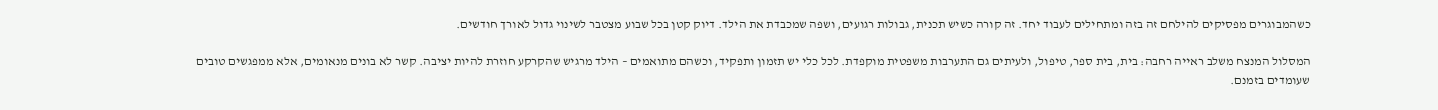כשהמבוגרים מפסיקים להילחם זה בזה ומתחילים לעבוד יחד. זה קורה כשיש תכנית, גבולות רגועים, ושפה שמכבדת את הילד. דיוק קטן בכל שבוע מצטבר לשינוי גדול לאורך חודשים.

המסלול המנצח משלב ראייה רחבה: בית, בית ספר, טיפול, ולעיתים גם התערבות משפטית מוקפדת. לכל כלי יש תזמון ותפקיד, וכשהם מתואמים – הילד מרגיש שהקרקע חוזרת להיות יציבה. קשר לא בונים מנאומים, אלא ממפגשים טובים שעומדים בזמנם.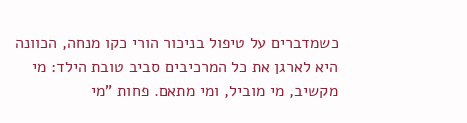כשמדברים על טיפול בניכור הורי כקו מנחה, הכוונה היא לארגן את כל המרכיבים סביב טובת הילד: מי מקשיב, מי מוביל, ומי מתאם. פחות "מי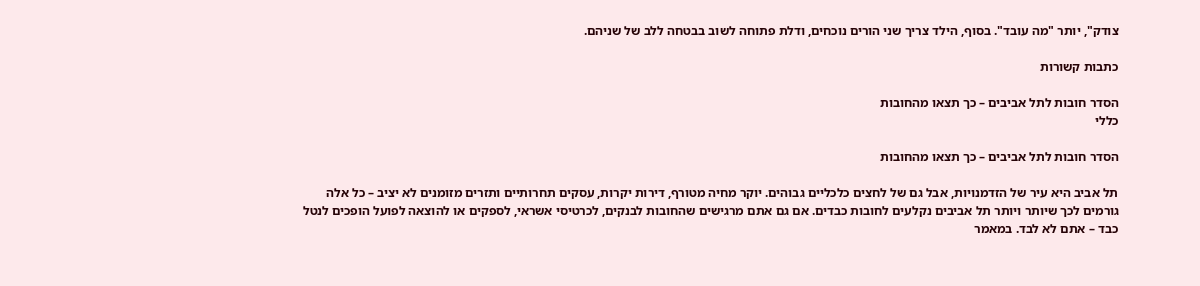צודק", יותר "מה עובד". בסוף, הילד צריך שני הורים נוכחים, ודלת פתוחה לשוב בבטחה ללב של שניהם.

כתבות קשורות

הסדר חובות לתל אביבים – כך תצאו מהחובות
כללי

הסדר חובות לתל אביבים – כך תצאו מהחובות

תל אביב היא עיר של הזדמנויות, אבל גם של לחצים כלכליים גבוהים. יוקר מחיה מטורף, דירות יקרות, עסקים תחרותיים ותזרים מזומנים לא יציב – כל אלה גורמים לכך שיותר ויותר תל אביבים נקלעים לחובות כבדים. אם גם אתם מרגישים שהחובות לבנקים, לכרטיסי אשראי, לספקים או להוצאה לפועל הופכים לנטל כבד – אתם לא לבד. במאמר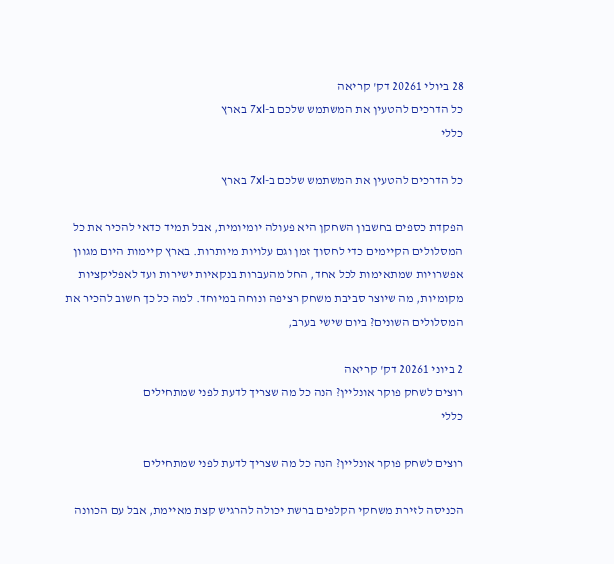28 ביולי 20261 דק' קריאה
כל הדרכים להטעין את המשתמש שלכם ב-7xl בארץ
כללי

כל הדרכים להטעין את המשתמש שלכם ב-7xl בארץ

הפקדת כספים בחשבון השחקן היא פעולה יומיומית, אבל תמיד כדאי להכיר את כל המסלולים הקיימים כדי לחסוך זמן וגם עלויות מיותרות. בארץ קיימות היום מגוון אפשרויות שמתאימות לכל אחד, החל מהעברות בנקאיות ישירות ועד לאפליקציות מקומיות, מה שיוצר סביבת משחק רציפה ונוחה במיוחד. למה כל כך חשוב להכיר את המסלולים השונים? ביום שישי בערב,

2 ביוני 20261 דק' קריאה
רוצים לשחק פוקר אונליין? הנה כל מה שצריך לדעת לפני שמתחילים
כללי

רוצים לשחק פוקר אונליין? הנה כל מה שצריך לדעת לפני שמתחילים

הכניסה לזירת משחקי הקלפים ברשת יכולה להרגיש קצת מאיימת, אבל עם הכוונה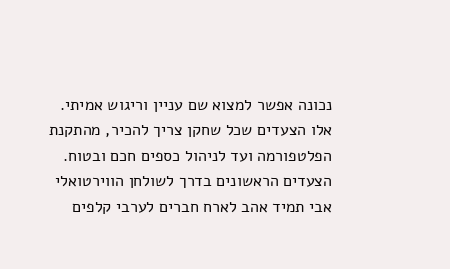נכונה אפשר למצוא שם עניין וריגוש אמיתי. אלו הצעדים שכל שחקן צריך להכיר, מהתקנת הפלטפורמה ועד לניהול כספים חכם ובטוח. הצעדים הראשונים בדרך לשולחן הווירטואלי אבי תמיד אהב לארח חברים לערבי קלפים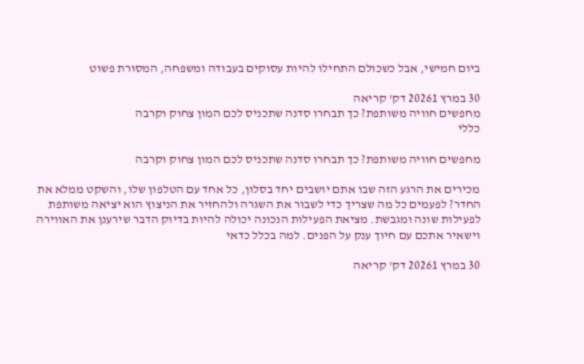ביום חמישי, אבל כשכולם התחילו להיות עסוקים בעבודה ומשפחה, המסורת פשוט

30 במרץ 20261 דק' קריאה
מחפשים חוויה משותפת? כך תבחרו סדנה שתכניס לכם המון צחוק וקרבה
כללי

מחפשים חוויה משותפת? כך תבחרו סדנה שתכניס לכם המון צחוק וקרבה

מכירים את הרגע הזה שבו אתם יושבים יחד בסלון, כל אחד עם הטלפון שלו, והשקט ממלא את החדר? לפעמים כל מה שצריך כדי לשבור את השגרה ולהחזיר את הניצוץ הוא יציאה משותפת לפעילות שונה ומגבשת. מציאת הפעילות הנכונה יכולה להיות בדיוק הדבר שירענן את האווירה וישאיר אתכם עם חיוך ענק על הפנים. למה בכלל כדאי

30 במרץ 20261 דק' קריאה